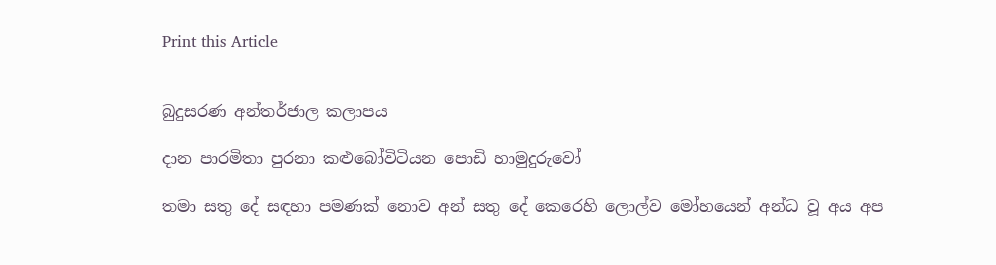Print this Article


බුදුසරණ අන්තර්ජාල කලාපය

දාන පාරමිතා පුරනා කළුබෝවිටියන පොඩි හාමුදුරුවෝ

තමා සතු දේ සඳහා පමණක් නොව අන් සතු දේ කෙරෙහි ලොල්ව මෝහයෙන් අන්ධ වූ අය අප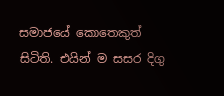සමාජයේ කොතෙකුත් සිටිති. එයින් ම සසර දිගු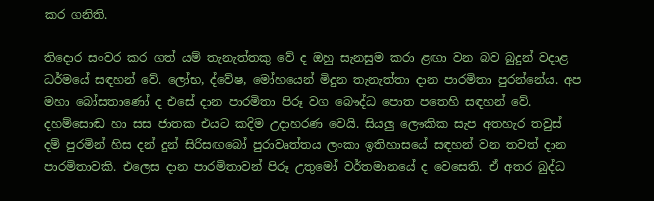කර ගනිති.

තිදොර සංවර කර ගත් යම් තැනැත්තකු වේ ද ඔහු සැනසුම කරා ළඟා වන බව බුදුන් වදාළ ධර්මයේ සඳහන් වේ. ලෝභ, ද්වේෂ, මෝහයෙන් මිදුන තැනැත්තා දාන පාරමිතා පුරන්නේය. අප මහා බෝසතාණෝ ද එසේ දාන පාරමිතා පිරූ වග බෞද්ධ පොත පතෙහි සඳහන් වේ. දහම්සොඬ හා සස ජාතක එයට කදිම උදාහරණ වෙයි. සියලු ලෞකික සැප අතහැර තවුස් දම් පුරමින් හිස දන් දුන් සිරිසඟබෝ පුරාවෘත්තය ලංකා ඉතිහාසයේ සඳහන් වන තවත් දාන පාරමිතාවකි. එලෙස දාන පාරමිතාවන් පිරූ උතුමෝ වර්තමානයේ ද වෙසෙති. ඒ අතර බුද්ධ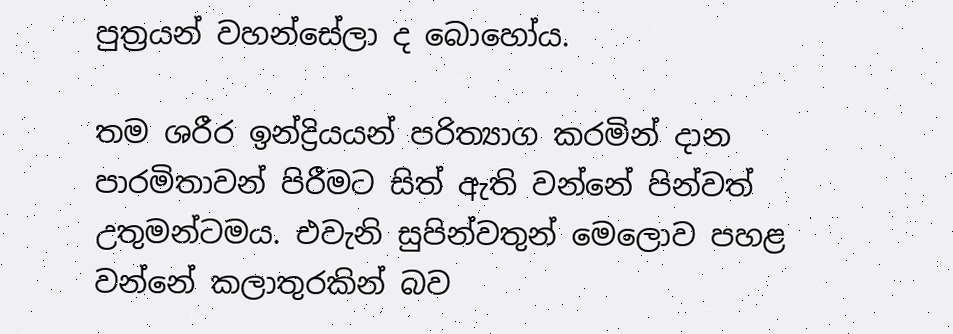පුත්‍රයන් වහන්සේලා ද බොහෝය.

තම ශරීර ඉන්ද්‍රියයන් පරිත්‍යාග කරමින් දාන පාරමිතාවන් පිරීමට සිත් ඇති වන්නේ පින්වත් උතුමන්ටමය. එවැනි සුපින්වතුන් මෙලොව පහළ වන්නේ කලාතුරකින් බව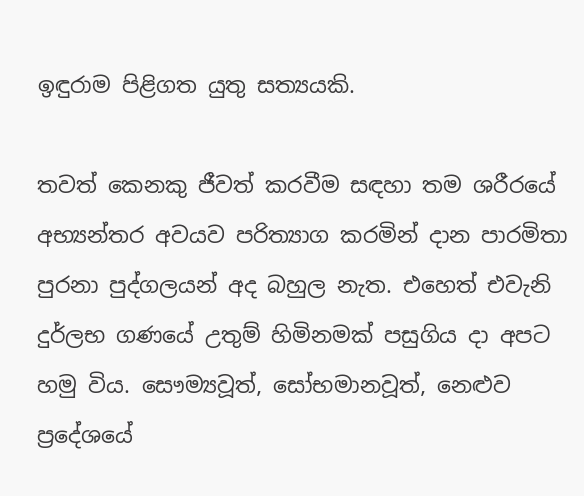ඉඳුරාම පිළිගත යුතු සත්‍යයකි.

තවත් කෙනකු ජීවත් කරවීම සඳහා තම ශරීරයේ අභ්‍යන්තර අවයව පරිත්‍යාග කරමින් දාන පාරමිතා පුරනා පුද්ගලයන් අද බහුල නැත. එහෙත් එවැනි දුර්ලභ ගණයේ උතුම් හිමිනමක් පසුගිය දා අපට හමු විය. සෞම්‍යවූත්, සෝභමානවූත්, නෙළුව ප්‍රදේශයේ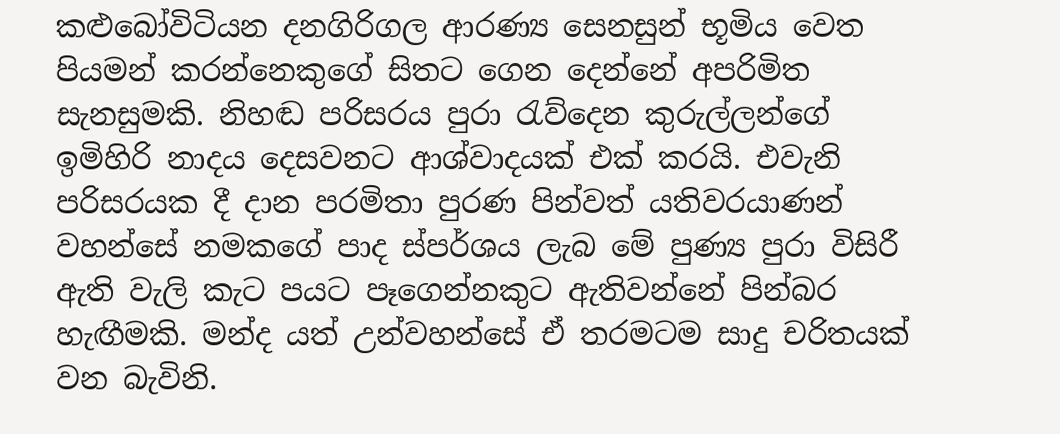කළුබෝවිටියන දනගිරිගල ආරණ්‍ය සෙනසුන් භූමිය වෙත පියමන් කරන්නෙකුගේ සිතට ගෙන දෙන්නේ අපරිමිත සැනසුමකි. නිහඬ පරිසරය පුරා රැව්දෙන කුරුල්ලන්ගේ ඉමිහිරි නාදය දෙසවනට ආශ්වාදයක් එක් කරයි. එවැනි පරිසරයක දී දාන පරමිතා පුරණ පින්වත් යතිවරයාණන් වහන්සේ නමකගේ පාද ස්පර්ශය ලැබ මේ පුණ්‍ය පුරා විසිරී ඇති වැලි කැට පයට පෑගෙන්නකුට ඇතිවන්නේ පින්බර හැඟීමකි. මන්ද යත් උන්වහන්සේ ඒ තරමටම සාදු චරිතයක් වන බැවිනි.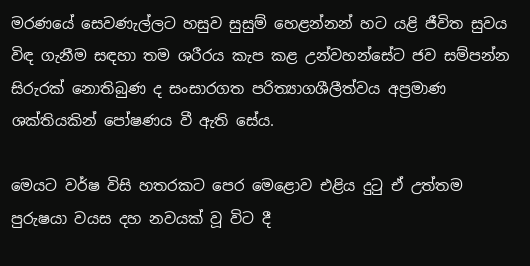මරණයේ සෙවණැල්ලට හසුව සුසුම් හෙළන්නන් හට යළි ජීවිත සුවය විඳ ගැනීම සඳහා තම ශරීරය කැප කළ උන්වහන්සේට ජව සම්පන්න සිරුරක් නොතිබුණ ද සංසාරගත පරිත්‍යාගශීලීත්වය අප්‍රමාණ ශක්තියකින් පෝෂණය වී ඇති සේය.

මෙයට වර්ෂ විසි හතරකට පෙර මෙළොව එළිය දුටු ඒ උත්තම පුරුෂයා වයස දහ නවයක් වූ විට දී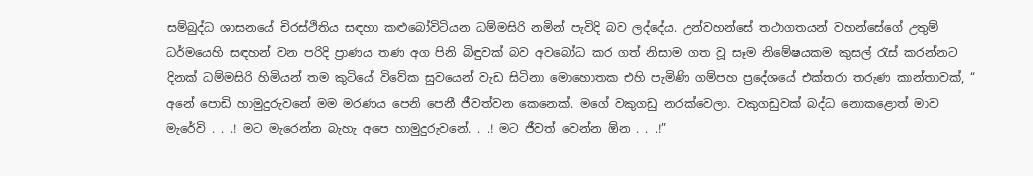සම්බුද්ධ ශාසනයේ චිරස්ථිතිය සඳහා කළුබෝවිටියන ධම්මසිරි නමින් පැවිදි බව ලද්දේය. උන්වහන්සේ තථාගතයන් වහන්සේගේ උතුම් ධර්මයෙහි සඳහන් වන පරිදි ප්‍රාණය තණ අග පිනි බිඳුවක් බව අවබෝධ කර ගත් නිසාම ගත වූ සෑම නිමේෂයකම කුසල් රැස් කරන්නට දිනක් ධම්මසිරි හිමියන් තම කුටියේ විවේක සුවයෙන් වැඩ සිටිනා මොහොතක එහි පැමිණි ගම්පහ ප්‍රදේශයේ එක්තරා තරුණ කාන්තාවක්, “ අනේ පොඩි හාමුදුරුවනේ මම මරණය පෙනි පෙනී ජීවත්වන කෙනෙක්. මගේ වකුගඩු නරක්වෙලා. වකුගඩුවක් බද්ධ නොකළොත් මාව මැරේවි . . .! මට මැරෙන්න බැහැ අපෙ හාමුදුරුවනේ. . .! මට ජීවත් වෙන්න ඕන . . .!”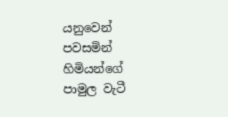යනුවෙන් පවසමින් හිමියන්ගේ පාමුල වැටී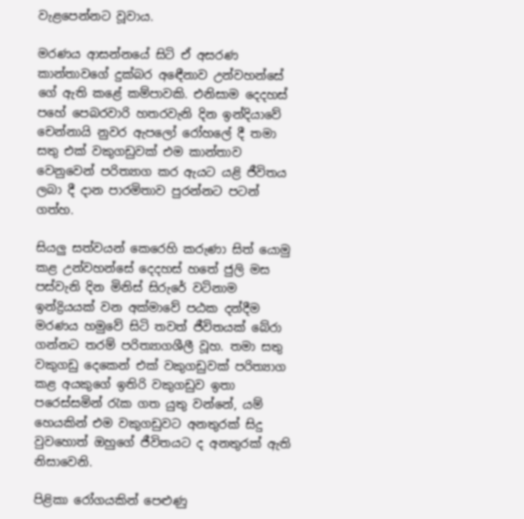වැළපෙන්නට වූවාය.

මරණය ආසන්නයේ සිටි ඒ අසරණ කාන්තාවගේ දුක්බර අඳෙීනාව උන්වහන්සේ ගේ ඇති කළේ කම්පාවකි. එනිසාම දෙදහස් පහේ පෙබරවාරි හතරවැනි දින ඉන්දියාවේ චෙන්නායි නුවර ඇපලෝ රෝහලේ දී තමා සතු එක් වකුගඩුවක් එම කාන්තාව වෙනුවෙන් පරිත්‍යාග කර ඇයට යළි ජීවිතය ලබා දී දාන පාරමිතාව පුරන්නට පටන් ගත්හ.

සියලු සත්වයන් කෙරෙහි කරුණා සිත් යොමු කළ උන්වහන්සේ දෙදහස් හතේ ජුලි මස පස්වැනි දින මිනිස් සිරුරේ වටිනාම ඉන්ද්‍රියයක් වන අක්මාවේ පඨක දන්දීම මරණය හමුවේ සිටි තවත් ජීවිතයක් බේරා ගන්නට තරම් පරිත්‍යාගශීලී වූහ. තමා සතු වකුගඩු දෙකෙන් එක් වකුගඩුවක් පරිත්‍යාග කළ අයකුගේ ඉතිරි වකුගඩුව ඉතා පරෙස්සමින් රැක ගත යුතු වන්නේ, යම් හෙයකින් එම වකුගඩුවට අනතුරක් සිදු වුවහොත් ඔහුගේ ජීවිතයට ද අනතුරක් ඇති නිසාවෙනි.

පිළිකා රෝගයකින් පෙළුණු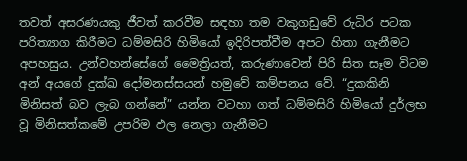තවත් අසරණයකු ජීවත් කරවීම සඳහා තම වකුගඩුවේ රුධිර පටක පරිත්‍යාග කිරීමට ධම්මසිරි හිමියෝ ඉදිරිපත්වීම අපට හිතා ගැනීමට අපහසුය. උන්වහන්සේගේ මෛත්‍රියත්, කරුණාවෙන් පිරි සිත සෑම විටම අන් අයගේ දුක්ඛ දෝමනස්සයන් හමුවේ කම්පනය වේ. “දුකකිනි මිනිසත් බව ලැබ ගන්නේ” යන්න වටහා ගත් ධම්මසිරි හිමියෝ දුර්ලභ වූ මිනිසත්කමේ උපරිම ඵල නෙලා ගැනීමට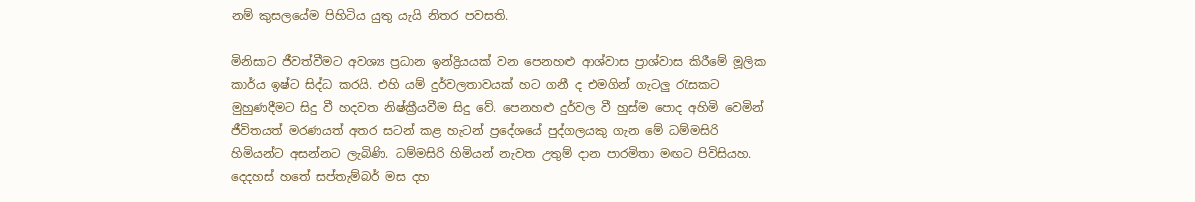නම් කුසලයේම පිහිටිය යුතු යැයි නිතර පවසති.

මිනිසාට ජීවත්වීමට අවශ්‍ය ප්‍රධාන ඉන්ද්‍රියයක් වන පෙනහළු ආශ්වාස ප්‍රාශ්වාස කිරීමේ මූලික කාර්ය ඉෂ්ට සිද්ධ කරයි. එහි යම් දුර්වලතාවයක් හට ගනී ද එමගින් ගැටලු රැසකට මුහුණදීමට සිදු වී හදවත නිෂ්ක්‍රීයවීම සිදු වේ. පෙනහළු දුර්වල වී හුස්ම පොද අහිමි වෙමින් ජීවිතයත් මරණයත් අතර සටන් කළ හැටන් ප්‍රදේශයේ පුද්ගලයකු ගැන මේ ධම්මසිරි හිමියන්ට අසන්නට ලැබිණි. ධම්මසිරි හිමියන් නැවත උතුම් දාන පාරමිතා මඟට පිවිසියහ. දෙදහස් හතේ සප්තැම්බර් මස දහ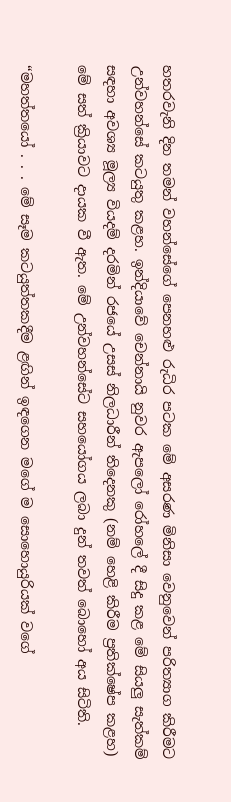හතරවැනි දින තමන් වහන්සේගේ පෙනහළු රුධිර පටක මේ අසරණ මිනිසා වෙනුවෙන් පරිත්‍යාග කිරීමට උන්වහන්සේ කටයුතු කළහ. ඉන්දියාවේ චෙන්නායි නුවර ඇපලෝ රෝහලේ දී සිදු කළ මේ සියලු සැත්කම් සඳහා අවශ්‍ය මූල්‍ය වියදම් දරමින් රජයේ උසස් නිලධාරීන් තිදෙනකු (නම් හෙළි කිරීම ප්‍රතික්ෂේප කළහ) මේ සත් ක්‍රියාවට දායක වී ඇත. මේ උන්වහන්සේට සහයෝගය ලබා දුන් තවත් බොහෝ අය සිටිති.

“මහත්තයෝ . . . මේ සෑම කටයුත්තකදීම ළඟින් ඉඳගෙන මගේ ම සොහොයුරියක් වගේ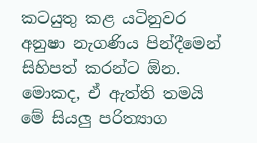කටයුතු කළ යටිනුවර අනුෂා නැගණිය පින්දීමෙන් සිහිපත් කරන්ට ඕන. මොකද, ඒ ඇත්ති තමයි මේ සියලු පරිත්‍යාග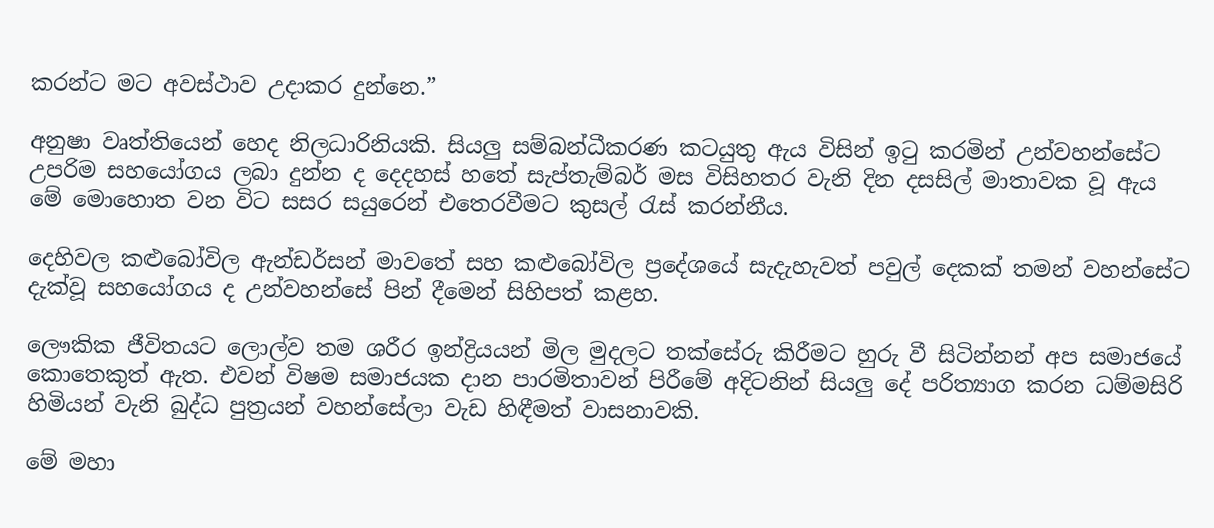කරන්ට මට අවස්ථාව උදාකර දුන්නෙ.”

අනුෂා වෘත්තියෙන් හෙද නිලධාරිනියකි. සියලු සම්බන්ධීකරණ කටයුතු ඇය විසින් ඉටු කරමින් උන්වහන්සේට උපරිම සහයෝගය ලබා දුන්න ද දෙදහස් හතේ සැප්තැම්බර් මස විසිහතර වැනි දින දසසිල් මාතාවක වූ ඇය මේ මොහොත වන විට සසර සයුරෙන් එතෙරවීමට කුසල් රැස් කරන්නීය.

දෙහිවල කළුබෝවිල ඇන්ඩර්සන් මාවතේ සහ කළුබෝවිල ප්‍රදේශයේ සැදැහැවත් පවුල් දෙකක් තමන් වහන්සේට දැක්වූ සහයෝගය ද උන්වහන්සේ පින් දීමෙන් සිහිපත් කළහ.

ලෞකික ජීවිතයට ලොල්ව තම ශරීර ඉන්ද්‍රියයන් මිල මුදලට තක්සේරු කිරීමට හුරු වී සිටින්නන් අප සමාජයේ කොතෙකුත් ඇත. එවන් විෂම සමාජයක දාන පාරමිතාවන් පිරීමේ අදිටනින් සියලු දේ පරිත්‍යාග කරන ධම්මසිරි හිමියන් වැනි බුද්ධ පුත්‍රයන් වහන්සේලා වැඩ හිඳීමත් වාසනාවකි.

මේ මහා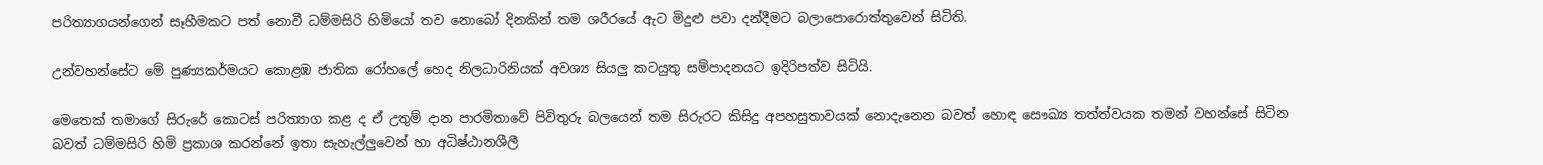පරිත්‍යාගයන්ගෙන් සෑහීමකට පත් නොවී ධම්මසිරි හිමියෝ තව නොබෝ දිනකින් තම ශරීරයේ ඇට මිදුළු පවා දන්දීමට බලාපොරොත්තුවෙන් සිටිති.

උන්වහන්සේට මේ පුණ්‍යකර්මයට කොළඹ ජාතික රෝහලේ හෙද නිලධාරිනියක් අවශ්‍ය සියලු කටයුතු සම්පාදනයට ඉදිරිපත්ව සිටියි.

මෙතෙක් තමාගේ සිරුරේ කොටස් පරිත්‍යාග කළ ද ඒ උතුම් දාන පාරමිතාවේ පිවිතුරු බලයෙන් තම සිරුරට කිසිදු අපහසුතාවයක් නොදැනෙන බවත් හොඳ සෞඛ්‍ය තත්ත්වයක තමන් වහන්සේ සිටින බවත් ධම්මසිරි හිමි ප්‍රකාශ කරන්නේ ඉතා සැහැල්ලුවෙන් හා අධිෂ්ඨානශීලී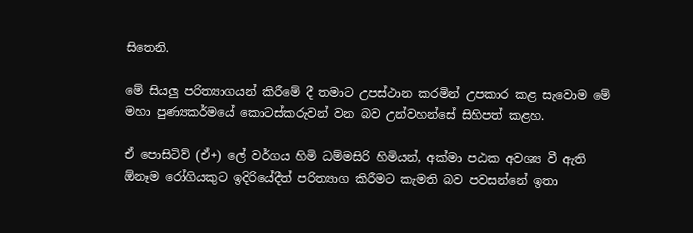සිතෙනි.

මේ සියලු පරිත්‍යාගයන් කිරීමේ දී තමාට උපස්ථාන කරමින් උපකාර කළ සැවොම මේ මහා පුණ්‍යකර්මයේ කොටස්කරුවන් වන බව උන්වහන්සේ සිහිපත් කළහ.

ඒ පොසිටිව් (ඒ+) ලේ වර්ගය හිමි ධම්මසිරි හිමියන්, අක්මා පඨක අවශ්‍ය වී ඇති ඕනෑම රෝගියකුට ඉදිරියේදීත් පරිත්‍යාග කිරීමට කැමති බව පවසන්නේ ඉතා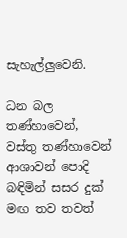සැහැල්ලුවෙනි.

ධන බල තණ්හාවෙන්, වස්තු තණ්හාවෙන් ආශාවන් පොදි බඳිමින් සසර දුක් මඟ තව තවත්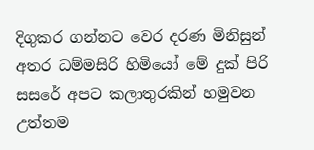දිගුකර ගන්නට වෙර දරණ මිනිසුන් අතර ධම්මසිරි හිමියෝ මේ දුක් පිරි සසරේ අපට කලාතුරකින් හමුවන උත්තම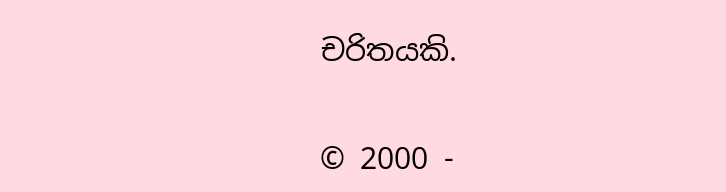චරිතයකි.


© 2000 -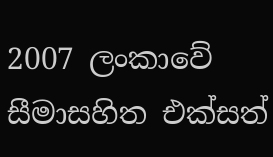2007 ලංකාවේ සීමාසහිත එක්සත්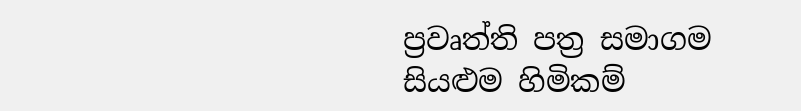ප්‍රවෘත්ති පත්‍ර සමාගම
සියළුම හිමිකම්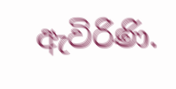ඇවිරිණි.